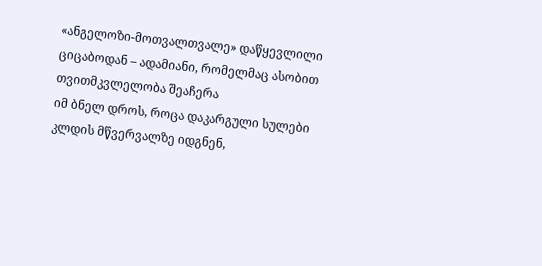«ანგელოზი-მოთვალთვალე» დაწყევლილი ციცაბოდან – ადამიანი, რომელმაც ასობით თვითმკვლელობა შეაჩერა
იმ ბნელ დროს, როცა დაკარგული სულები კლდის მწვერვალზე იდგნენ,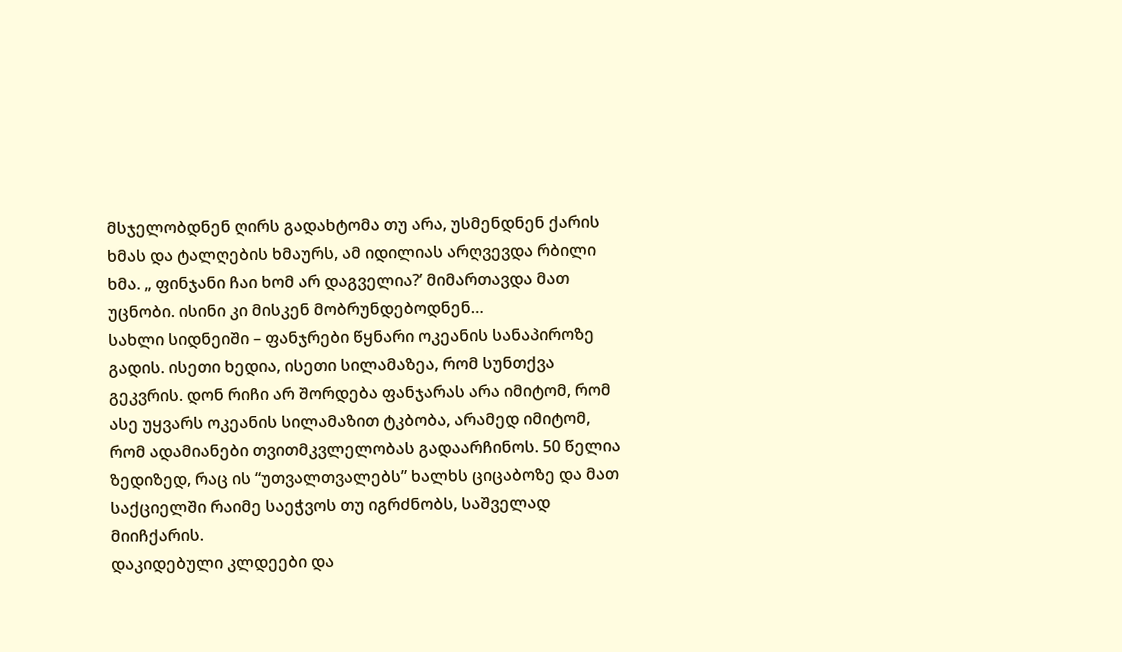მსჯელობდნენ ღირს გადახტომა თუ არა, უსმენდნენ ქარის ხმას და ტალღების ხმაურს, ამ იდილიას არღვევდა რბილი ხმა. „ ფინჯანი ჩაი ხომ არ დაგველია?’ მიმართავდა მათ უცნობი. ისინი კი მისკენ მობრუნდებოდნენ…
სახლი სიდნეიში – ფანჯრები წყნარი ოკეანის სანაპიროზე გადის. ისეთი ხედია, ისეთი სილამაზეა, რომ სუნთქვა გეკვრის. დონ რიჩი არ შორდება ფანჯარას არა იმიტომ, რომ ასე უყვარს ოკეანის სილამაზით ტკბობა, არამედ იმიტომ, რომ ადამიანები თვითმკვლელობას გადაარჩინოს. 50 წელია ზედიზედ, რაც ის “უთვალთვალებს” ხალხს ციცაბოზე და მათ საქციელში რაიმე საეჭვოს თუ იგრძნობს, საშველად მიიჩქარის.
დაკიდებული კლდეები და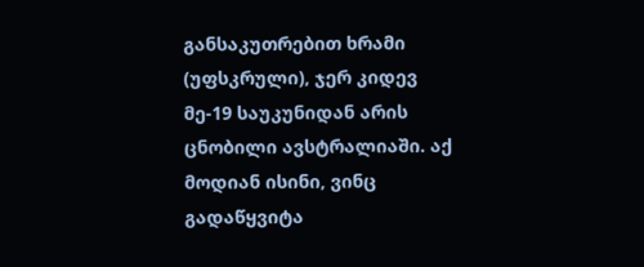განსაკუთრებით ხრამი (უფსკრული), ჯერ კიდევ მე-19 საუკუნიდან არის ცნობილი ავსტრალიაში. აქ მოდიან ისინი, ვინც გადაწყვიტა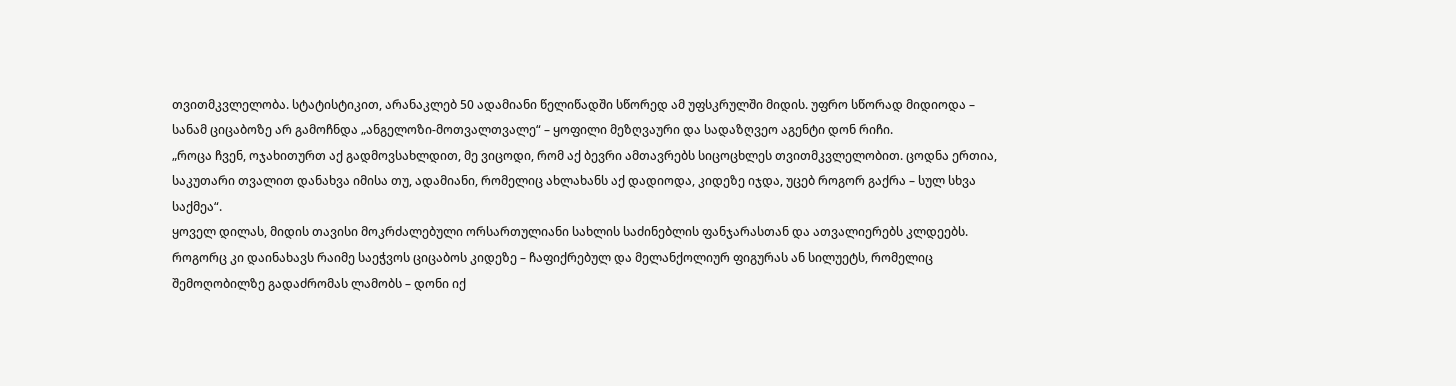თვითმკვლელობა. სტატისტიკით, არანაკლებ 50 ადამიანი წელიწადში სწორედ ამ უფსკრულში მიდის. უფრო სწორად მიდიოდა – სანამ ციცაბოზე არ გამოჩნდა „ანგელოზი-მოთვალთვალე“ – ყოფილი მეზღვაური და სადაზღვეო აგენტი დონ რიჩი.
„როცა ჩვენ, ოჯახითურთ აქ გადმოვსახლდით, მე ვიცოდი, რომ აქ ბევრი ამთავრებს სიცოცხლეს თვითმკვლელობით. ცოდნა ერთია, საკუთარი თვალით დანახვა იმისა თუ, ადამიანი, რომელიც ახლახანს აქ დადიოდა, კიდეზე იჯდა, უცებ როგორ გაქრა – სულ სხვა საქმეა“.
ყოველ დილას, მიდის თავისი მოკრძალებული ორსართულიანი სახლის საძინებლის ფანჯარასთან და ათვალიერებს კლდეებს. როგორც კი დაინახავს რაიმე საეჭვოს ციცაბოს კიდეზე – ჩაფიქრებულ და მელანქოლიურ ფიგურას ან სილუეტს, რომელიც შემოღობილზე გადაძრომას ლამობს – დონი იქ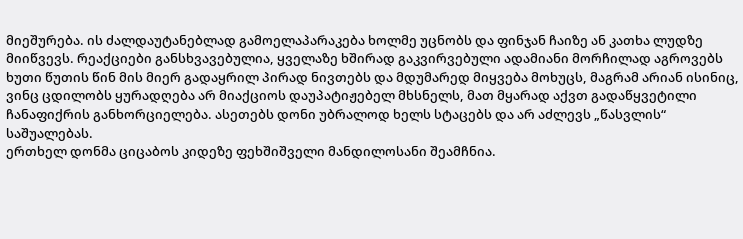მიეშურება. ის ძალდაუტანებლად გამოელაპარაკება ხოლმე უცნობს და ფინჯან ჩაიზე ან კათხა ლუდზე მიიწვევს. რეაქციები განსხვავებულია, ყველაზე ხშირად გაკვირვებული ადამიანი მორჩილად აგროვებს ხუთი წუთის წინ მის მიერ გადაყრილ პირად ნივთებს და მდუმარედ მიყვება მოხუცს, მაგრამ არიან ისინიც, ვინც ცდილობს ყურადღება არ მიაქციოს დაუპატიჟებელ მხსნელს, მათ მყარად აქვთ გადაწყვეტილი ჩანაფიქრის განხორციელება. ასეთებს დონი უბრალოდ ხელს სტაცებს და არ აძლევს „წასვლის“ საშუალებას.
ერთხელ დონმა ციცაბოს კიდეზე ფეხშიშველი მანდილოსანი შეამჩნია.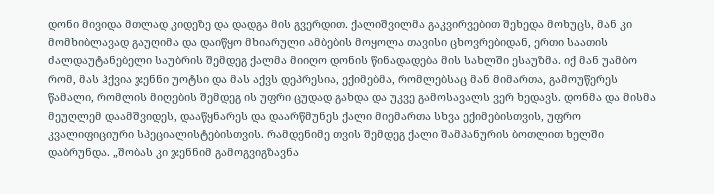დონი მივიდა მთლად კიდეზე და დადგა მის გვერდით. ქალიშვილმა გაკვირვებით შეხედა მოხუცს, მან კი მომხიბლავად გაუღიმა და დაიწყო მხიარული ამბების მოყოლა თავისი ცხოვრებიდან, ერთი საათის ძალდაუტანებელი საუბრის შემდეგ ქალმა მიიღო დონის წინადადება მის სახლში ესაუზმა. იქ მან უამბო რომ, მას ჰქვია ჯენნი უოტსი და მას აქვს დეპრესია, ექიმებმა, რომლებსაც მან მიმართა, გამოუწერეს წამალი, რომლის მიღების შემდეგ ის უფრი ცუდად გახდა და უკვე გამოსავალს ვერ ხედავს. დონმა და მისმა მეუღლემ დაამშვიდეს, დააწყნარეს და დაარწმუნეს ქალი მიემართა სხვა ექიმებისთვის, უფრო კვალიფიციური სპეციალისტებისთვის. რამდენიმე თვის შემდეგ ქალი შამპანურის ბოთლით ხელში დაბრუნდა. „შობას კი ჯენნიმ გამოგვიგზავნა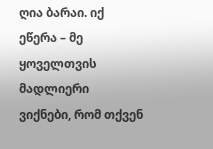ღია ბარაი. იქ ეწერა – მე ყოველთვის მადლიერი ვიქნები, რომ თქვენ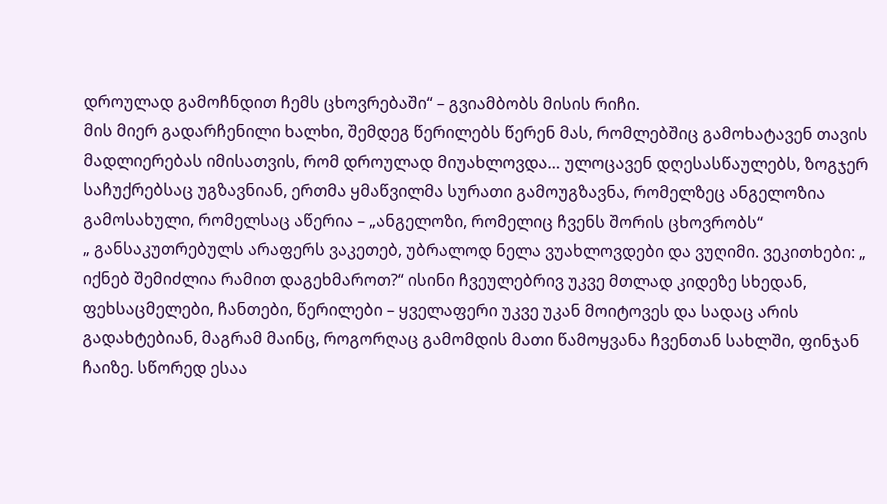დროულად გამოჩნდით ჩემს ცხოვრებაში“ – გვიამბობს მისის რიჩი.
მის მიერ გადარჩენილი ხალხი, შემდეგ წერილებს წერენ მას, რომლებშიც გამოხატავენ თავის მადლიერებას იმისათვის, რომ დროულად მიუახლოვდა… ულოცავენ დღესასწაულებს, ზოგჯერ საჩუქრებსაც უგზავნიან, ერთმა ყმაწვილმა სურათი გამოუგზავნა, რომელზეც ანგელოზია გამოსახული, რომელსაც აწერია – „ანგელოზი, რომელიც ჩვენს შორის ცხოვრობს“
„ განსაკუთრებულს არაფერს ვაკეთებ, უბრალოდ ნელა ვუახლოვდები და ვუღიმი. ვეკითხები: „ იქნებ შემიძლია რამით დაგეხმაროთ?“ ისინი ჩვეულებრივ უკვე მთლად კიდეზე სხედან, ფეხსაცმელები, ჩანთები, წერილები – ყველაფერი უკვე უკან მოიტოვეს და სადაც არის გადახტებიან, მაგრამ მაინც, როგორღაც გამომდის მათი წამოყვანა ჩვენთან სახლში, ფინჯან ჩაიზე. სწორედ ესაა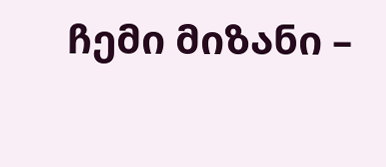ჩემი მიზანი –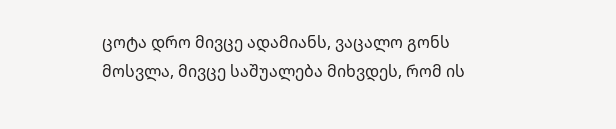ცოტა დრო მივცე ადამიანს, ვაცალო გონს მოსვლა, მივცე საშუალება მიხვდეს, რომ ის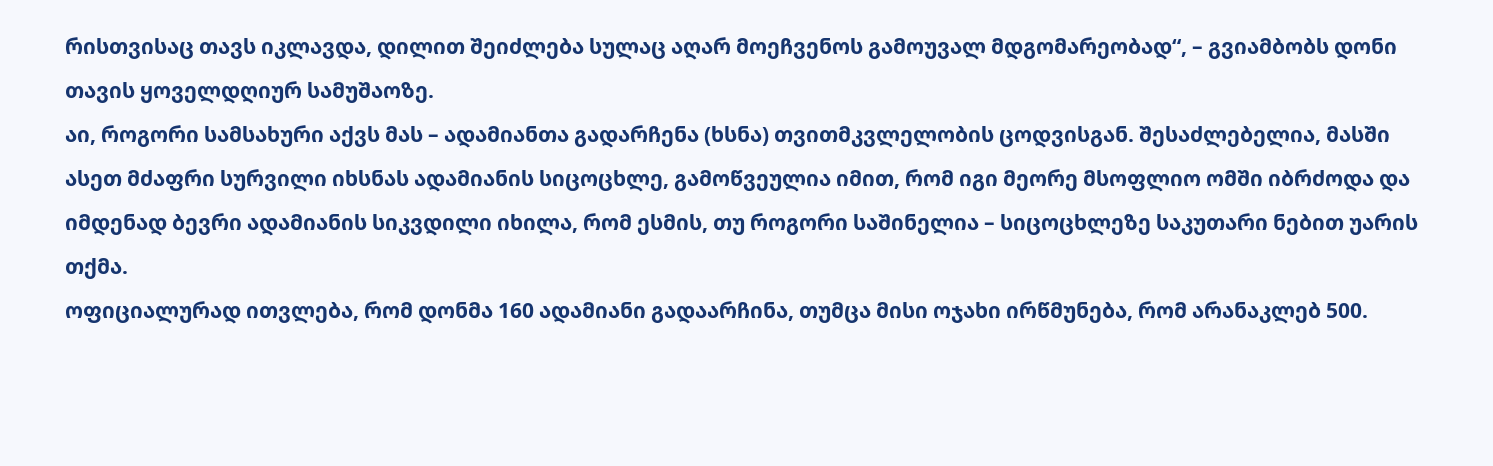რისთვისაც თავს იკლავდა, დილით შეიძლება სულაც აღარ მოეჩვენოს გამოუვალ მდგომარეობად“, – გვიამბობს დონი თავის ყოველდღიურ სამუშაოზე.
აი, როგორი სამსახური აქვს მას – ადამიანთა გადარჩენა (ხსნა) თვითმკვლელობის ცოდვისგან. შესაძლებელია, მასში ასეთ მძაფრი სურვილი იხსნას ადამიანის სიცოცხლე, გამოწვეულია იმით, რომ იგი მეორე მსოფლიო ომში იბრძოდა და იმდენად ბევრი ადამიანის სიკვდილი იხილა, რომ ესმის, თუ როგორი საშინელია – სიცოცხლეზე საკუთარი ნებით უარის თქმა.
ოფიციალურად ითვლება, რომ დონმა 160 ადამიანი გადაარჩინა, თუმცა მისი ოჯახი ირწმუნება, რომ არანაკლებ 500.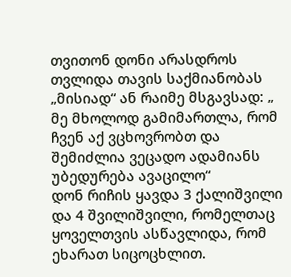თვითონ დონი არასდროს თვლიდა თავის საქმიანობას „მისიად“ ან რაიმე მსგავსად: „ მე მხოლოდ გამიმართლა, რომ ჩვენ აქ ვცხოვრობთ და შემიძლია ვეცადო ადამიანს უბედურება ავაცილო“
დონ რიჩის ყავდა 3 ქალიშვილი და 4 შვილიშვილი, რომელთაც ყოველთვის ასწავლიდა, რომ ეხარათ სიცოცხლით.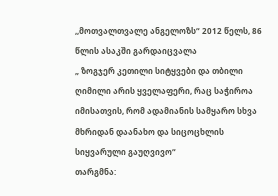,,მოთვალთვალე ანგელოზს“ 2012 წელს, 86 წლის ასაკში გარდაიცვალა
„ ზოგჯერ კეთილი სიტყვები და თბილი ღიმილი არის ყველაფერი, რაც საჭიროა იმისათვის, რომ ადამიანის სამყარო სხვა მხრიდან დაანახო და სიცოცხლის სიყვარული გაუღვივო“
თარგმნა: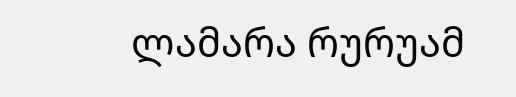ლამარა რურუამ